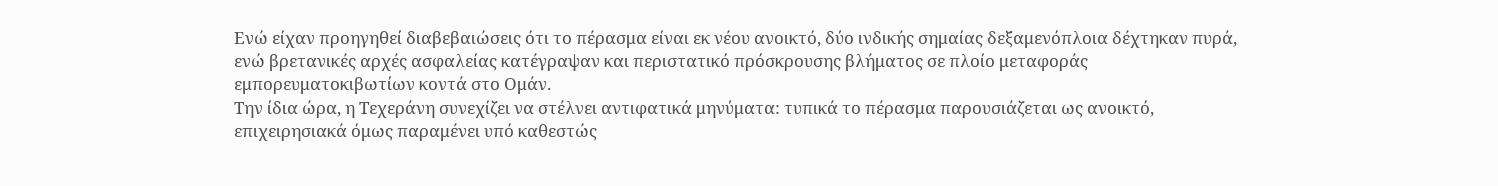Ενώ είχαν προηγηθεί διαβεβαιώσεις ότι το πέρασμα είναι εκ νέου ανοικτό, δύο ινδικής σημαίας δεξαμενόπλοια δέχτηκαν πυρά, ενώ βρετανικές αρχές ασφαλείας κατέγραψαν και περιστατικό πρόσκρουσης βλήματος σε πλοίο μεταφοράς εμπορευματοκιβωτίων κοντά στο Ομάν.
Την ίδια ώρα, η Τεχεράνη συνεχίζει να στέλνει αντιφατικά μηνύματα: τυπικά το πέρασμα παρουσιάζεται ως ανοικτό, επιχειρησιακά όμως παραμένει υπό καθεστώς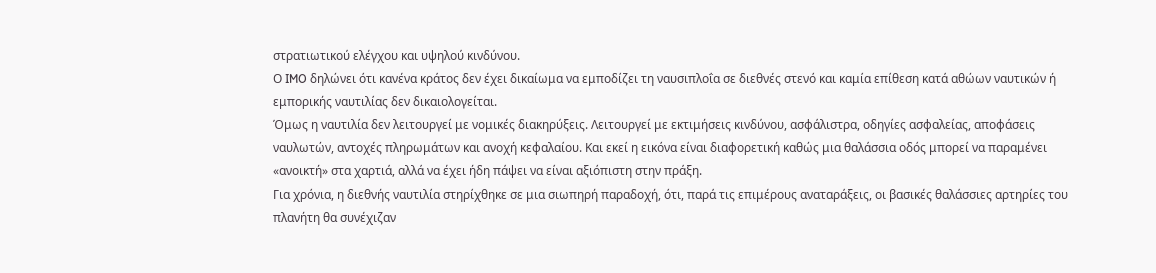στρατιωτικού ελέγχου και υψηλού κινδύνου.
Ο IMO δηλώνει ότι κανένα κράτος δεν έχει δικαίωμα να εμποδίζει τη ναυσιπλοΐα σε διεθνές στενό και καμία επίθεση κατά αθώων ναυτικών ή εμπορικής ναυτιλίας δεν δικαιολογείται.
Όμως η ναυτιλία δεν λειτουργεί με νομικές διακηρύξεις. Λειτουργεί με εκτιμήσεις κινδύνου, ασφάλιστρα, οδηγίες ασφαλείας, αποφάσεις ναυλωτών, αντοχές πληρωμάτων και ανοχή κεφαλαίου. Και εκεί η εικόνα είναι διαφορετική καθώς μια θαλάσσια οδός μπορεί να παραμένει «ανοικτή» στα χαρτιά, αλλά να έχει ήδη πάψει να είναι αξιόπιστη στην πράξη.
Για χρόνια, η διεθνής ναυτιλία στηρίχθηκε σε μια σιωπηρή παραδοχή, ότι, παρά τις επιμέρους αναταράξεις, οι βασικές θαλάσσιες αρτηρίες του πλανήτη θα συνέχιζαν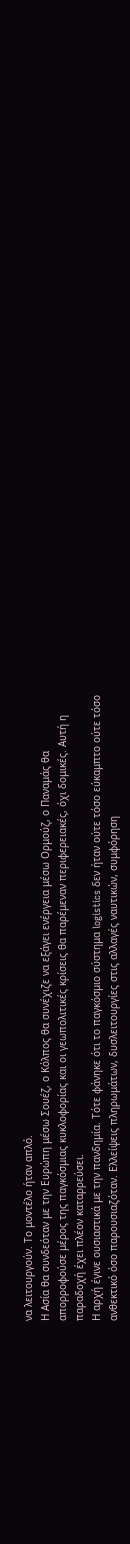να λειτουργούν. Το μοντέλο ήταν απλό.
Η Ασία θα συνδεόταν με την Ευρώπη μέσω Σουέζ, ο Κόλπος θα συνέχιζε να εξάγει ενέργεια μέσω Ορμούζ, ο Παναμάς θα απορροφούσε μέρος της παγκόσμιας κυκλοφορίας και οι γεωπολιτικές κρίσεις θα παρέμεναν περιφερειακές, όχι δομικές. Αυτή η παραδοχή έχει πλέον καταρρεύσει.
Η αρχή έγινε ουσιαστικά με την πανδημία. Τότε φάνηκε ότι το παγκόσμιο σύστημα logistics δεν ήταν ούτε τόσο εύκαμπτο ούτε τόσο ανθεκτικό όσο παρουσιαζόταν. Ελλείψεις πληρωμάτων, δυσλειτουργίες στις αλλαγές ναυτικών, συμφόρηση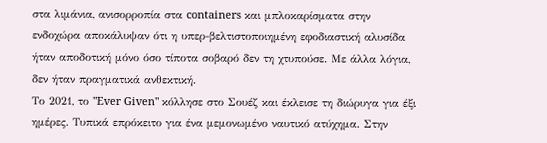στα λιμάνια, ανισορροπία στα containers και μπλοκαρίσματα στην ενδοχώρα αποκάλυψαν ότι η υπερ-βελτιστοποιημένη εφοδιαστική αλυσίδα ήταν αποδοτική μόνο όσο τίποτα σοβαρό δεν τη χτυπούσε. Με άλλα λόγια, δεν ήταν πραγματικά ανθεκτική.
Το 2021, το "Ever Given" κόλλησε στο Σουέζ και έκλεισε τη διώρυγα για έξι ημέρες. Τυπικά επρόκειτο για ένα μεμονωμένο ναυτικό ατύχημα. Στην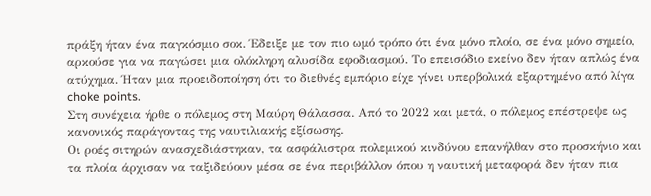πράξη ήταν ένα παγκόσμιο σοκ. Έδειξε με τον πιο ωμό τρόπο ότι ένα μόνο πλοίο, σε ένα μόνο σημείο, αρκούσε για να παγώσει μια ολόκληρη αλυσίδα εφοδιασμού. Το επεισόδιο εκείνο δεν ήταν απλώς ένα ατύχημα. Ήταν μια προειδοποίηση ότι το διεθνές εμπόριο είχε γίνει υπερβολικά εξαρτημένο από λίγα choke points.
Στη συνέχεια ήρθε ο πόλεμος στη Μαύρη Θάλασσα. Από το 2022 και μετά, ο πόλεμος επέστρεψε ως κανονικός παράγοντας της ναυτιλιακής εξίσωσης.
Οι ροές σιτηρών ανασχεδιάστηκαν, τα ασφάλιστρα πολεμικού κινδύνου επανήλθαν στο προσκήνιο και τα πλοία άρχισαν να ταξιδεύουν μέσα σε ένα περιβάλλον όπου η ναυτική μεταφορά δεν ήταν πια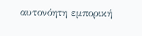αυτονόητη εμπορική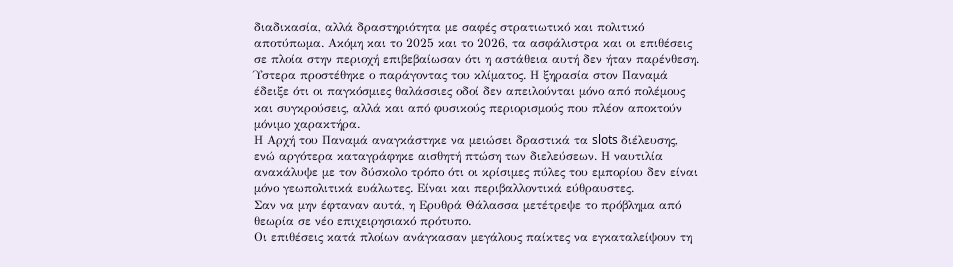διαδικασία, αλλά δραστηριότητα με σαφές στρατιωτικό και πολιτικό αποτύπωμα. Ακόμη και το 2025 και το 2026, τα ασφάλιστρα και οι επιθέσεις σε πλοία στην περιοχή επιβεβαίωσαν ότι η αστάθεια αυτή δεν ήταν παρένθεση.
Ύστερα προστέθηκε ο παράγοντας του κλίματος. Η ξηρασία στον Παναμά έδειξε ότι οι παγκόσμιες θαλάσσιες οδοί δεν απειλούνται μόνο από πολέμους και συγκρούσεις, αλλά και από φυσικούς περιορισμούς που πλέον αποκτούν μόνιμο χαρακτήρα.
Η Αρχή του Παναμά αναγκάστηκε να μειώσει δραστικά τα slots διέλευσης, ενώ αργότερα καταγράφηκε αισθητή πτώση των διελεύσεων. Η ναυτιλία ανακάλυψε με τον δύσκολο τρόπο ότι οι κρίσιμες πύλες του εμπορίου δεν είναι μόνο γεωπολιτικά ευάλωτες. Είναι και περιβαλλοντικά εύθραυστες.
Σαν να μην έφταναν αυτά, η Ερυθρά Θάλασσα μετέτρεψε το πρόβλημα από θεωρία σε νέο επιχειρησιακό πρότυπο.
Οι επιθέσεις κατά πλοίων ανάγκασαν μεγάλους παίκτες να εγκαταλείψουν τη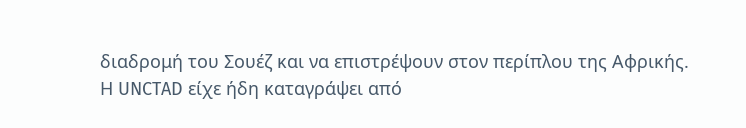διαδρομή του Σουέζ και να επιστρέψουν στον περίπλου της Αφρικής.
Η UNCTAD είχε ήδη καταγράψει από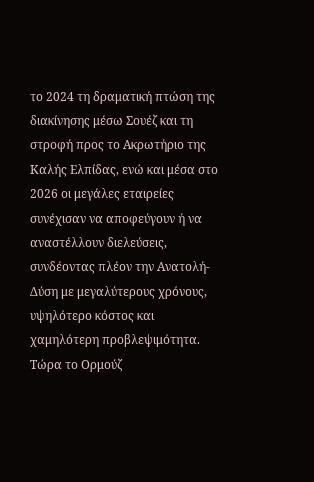το 2024 τη δραματική πτώση της διακίνησης μέσω Σουέζ και τη στροφή προς το Ακρωτήριο της Καλής Ελπίδας, ενώ και μέσα στο 2026 οι μεγάλες εταιρείες συνέχισαν να αποφεύγουν ή να αναστέλλουν διελεύσεις, συνδέοντας πλέον την Ανατολή-Δύση με μεγαλύτερους χρόνους, υψηλότερο κόστος και χαμηλότερη προβλεψιμότητα.
Τώρα το Ορμούζ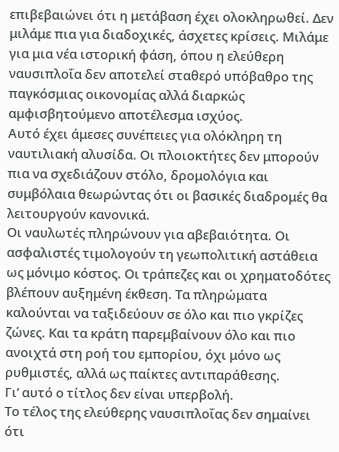επιβεβαιώνει ότι η μετάβαση έχει ολοκληρωθεί. Δεν μιλάμε πια για διαδοχικές, άσχετες κρίσεις. Μιλάμε για μια νέα ιστορική φάση, όπου η ελεύθερη ναυσιπλοΐα δεν αποτελεί σταθερό υπόβαθρο της παγκόσμιας οικονομίας αλλά διαρκώς αμφισβητούμενο αποτέλεσμα ισχύος.
Αυτό έχει άμεσες συνέπειες για ολόκληρη τη ναυτιλιακή αλυσίδα. Οι πλοιοκτήτες δεν μπορούν πια να σχεδιάζουν στόλο, δρομολόγια και συμβόλαια θεωρώντας ότι οι βασικές διαδρομές θα λειτουργούν κανονικά.
Οι ναυλωτές πληρώνουν για αβεβαιότητα. Οι ασφαλιστές τιμολογούν τη γεωπολιτική αστάθεια ως μόνιμο κόστος. Οι τράπεζες και οι χρηματοδότες βλέπουν αυξημένη έκθεση. Τα πληρώματα καλούνται να ταξιδεύουν σε όλο και πιο γκρίζες ζώνες. Και τα κράτη παρεμβαίνουν όλο και πιο ανοιχτά στη ροή του εμπορίου, όχι μόνο ως ρυθμιστές, αλλά ως παίκτες αντιπαράθεσης.
Γι’ αυτό ο τίτλος δεν είναι υπερβολή.
Το τέλος της ελεύθερης ναυσιπλοΐας δεν σημαίνει ότι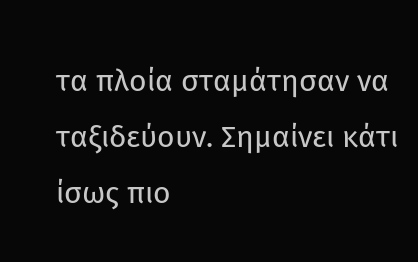τα πλοία σταμάτησαν να ταξιδεύουν. Σημαίνει κάτι ίσως πιο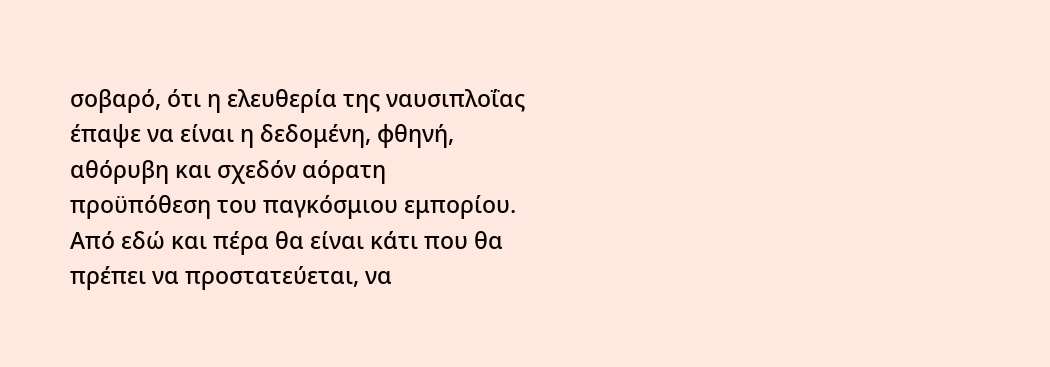σοβαρό, ότι η ελευθερία της ναυσιπλοΐας έπαψε να είναι η δεδομένη, φθηνή, αθόρυβη και σχεδόν αόρατη προϋπόθεση του παγκόσμιου εμπορίου.
Από εδώ και πέρα θα είναι κάτι που θα πρέπει να προστατεύεται, να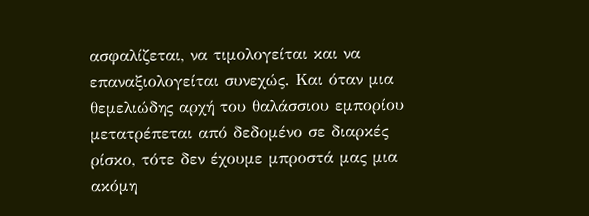ασφαλίζεται, να τιμολογείται και να επαναξιολογείται συνεχώς. Και όταν μια θεμελιώδης αρχή του θαλάσσιου εμπορίου μετατρέπεται από δεδομένο σε διαρκές ρίσκο, τότε δεν έχουμε μπροστά μας μια ακόμη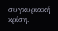συγκυριακή κρίση.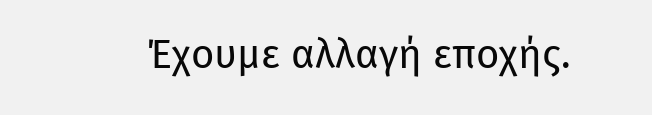Έχουμε αλλαγή εποχής.